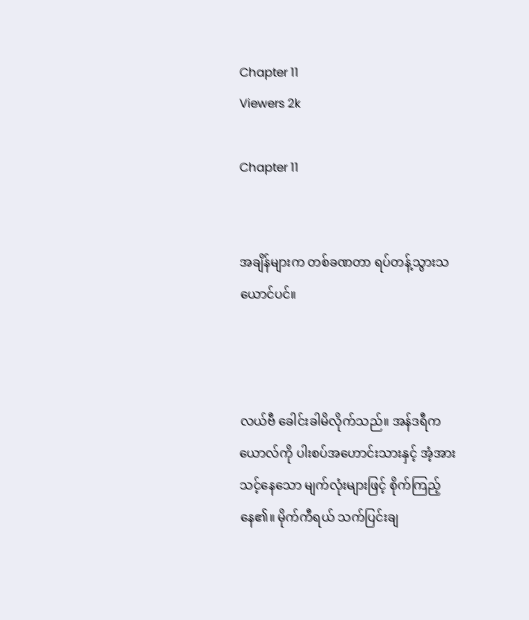Chapter 11
Viewers 2k

Chapter 11


အချိန်များက တစ်ခဏတာ ရပ်တန့်သွားသယောင်ပင်။



လယ်ဗီ ခေါင်းခါမိလိုက်သည်။ အန်ဒရီက ယောလ်ကို ပါးစပ်အဟောင်းသားနှင့် အံ့အားသင့်နေသော မျက်လုံးများဖြင့် စိုက်ကြည့်နေ၏။ မိုက်ကီရယ် သက်ပြင်းချ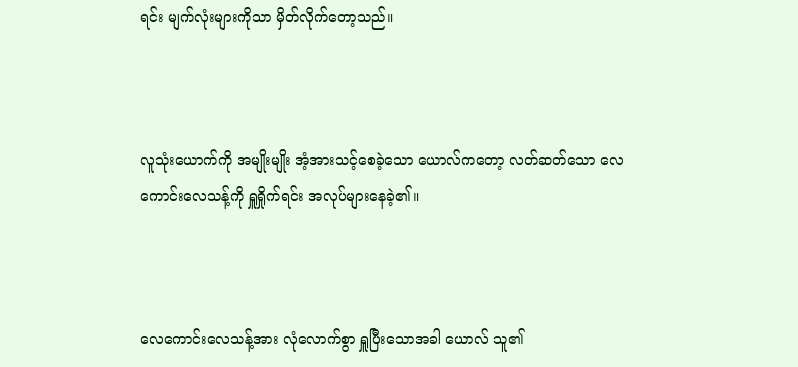ရင်း မျက်လုံးများကိုသာ မှိတ်လိုက်တော့သည်။



လူသုံးယောက်ကို အမျိုးမျိုး အံ့အားသင့်စေခဲ့သော ယောလ်ကတော့ လတ်ဆတ်သော လေကောင်းလေသန့်ကို ရှူရှိုက်ရင်း အလုပ်များနေခဲ့၏။



လေကောင်းလေသန့်အား လုံလောက်စွာ ရှူပြီးသောအခါ ယောလ် သူ၏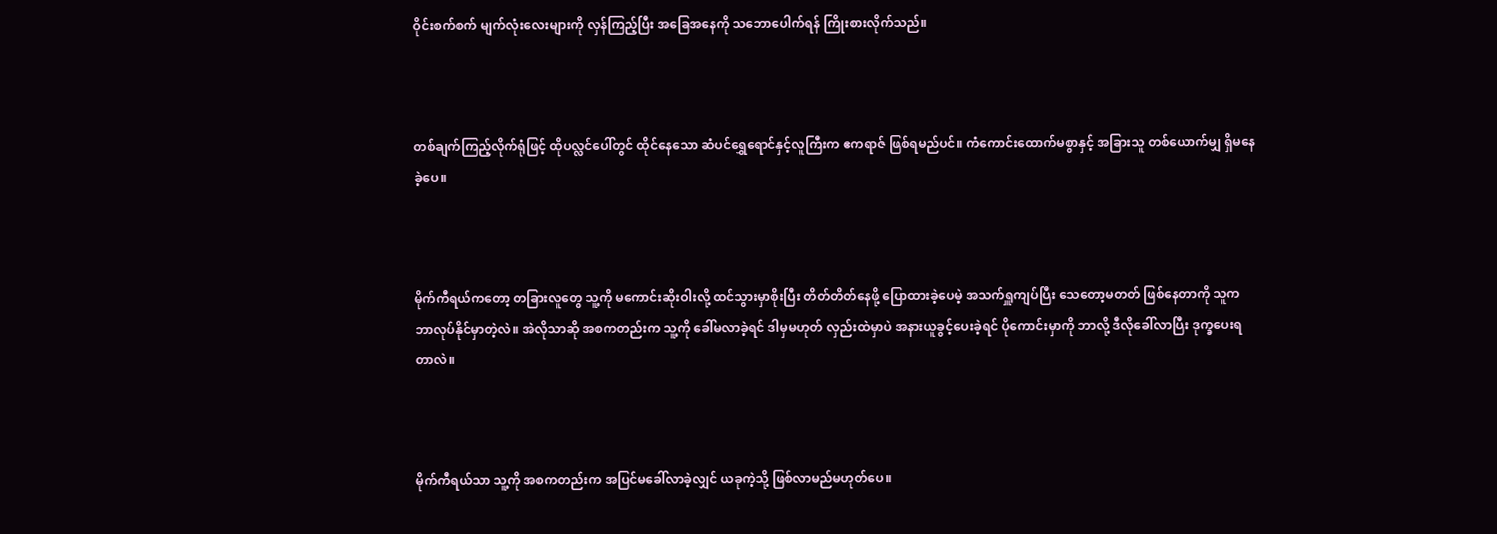ဝိုင်းစက်စက် မျက်လုံးလေးများကို လှန်ကြည့်ပြီး အခြေအနေကို သဘောပေါက်ရန် ကြိုးစားလိုက်သည်။



တစ်‌ချက်ကြည့်လိုက်ရုံဖြင့် ထိုပလ္လင်ပေါ်တွင် ထိုင်နေသော ဆံပင်ရွှေရောင်နှင့်လူကြီးက ဧကရာဇ် ဖြစ်ရမည်ပင်။ ကံကောင်းထောက်မစွာနှင့် အခြားသူ တစ်ယောက်မျှ ရှိမနေခဲ့ပေ။



မိုက်ကီရယ်ကတော့ တခြားလူတွေ သူ့ကို မကောင်းဆိုးဝါးလို့ ထင်သွားမှာစိုးပြီး တိတ်တိတ်နေဖို့ ပြောထားခဲ့ပေမဲ့ အသက်ရှူကျပ်ပြီး သေတော့မတတ် ဖြစ်နေတာကို သူက ဘာလုပ်နိုင်မှာတဲ့လဲ။ အဲလိုသာဆို အစကတည်းက သူ့ကို ခေါ်မလာခဲ့ရင် ဒါမှမဟုတ် လှည်းထဲမှာပဲ အနားယူခွင့်ပေးခဲ့ရင် ပိုကောင်းမှာကို ဘာလို့ ဒီလိုခေါ်လာပြီး ဒုက္ခပေးရတာလဲ။



မိုက်ကီရယ်သာ သူ့ကို အစကတည်းက အပြင်မခေါ်လာခဲ့လျှင် ယခုကဲ့သို့ ဖြစ်လာမည်မဟုတ်ပေ။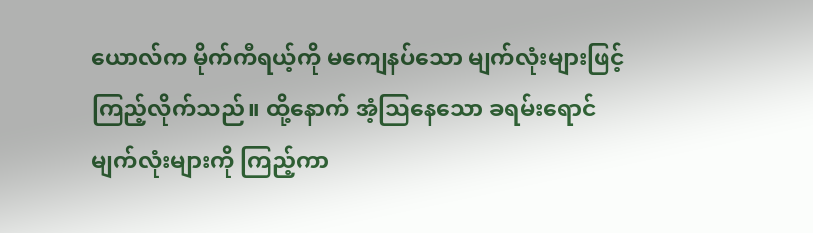ယောလ်က မိုက်ကီရယ့်ကို မကျေနပ်သော မျက်လုံးများဖြင့် ကြည့်လိုက်သည်။ ထို့နောက် အံ့သြနေသော ခရမ်းရောင် မျက်လုံးများကို ကြည့်ကာ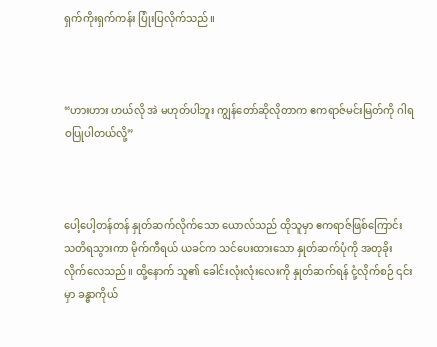ရှက်ကိုးရှက်ကန်း ပြုံးပြလိုက်သည်။



“ဟားဟား ဟယ်လို အဲ မဟုတ်ပါဘူး ကျွန်တော်ဆိုလိုတာက ဧကရာဇ်မင်းမြတ်ကို ဂါရဝပြုပါတယ်လို့”



ပေါ့ပေါ့တန်တန် နှုတ်ဆက်လိုက်သော ယောလ်သည် ထိုသူမှာ ဧကရာဇ်ဖြစ်ကြောင်း သတိရသွားကာ မိုက်ကီရယ် ယခင်က သင်ပေးထားသော နှုတ်ဆက်ပုံကို အတုခိုးလိုက်လေသည်။ ထို့နောက် သူ၏ ခေါင်းလုံးလုံးလေးကို နှုတ်ဆက်ရန် ငုံ့လိုက်စဉ် ၎င်းမှာ ခန္ဓာကိုယ်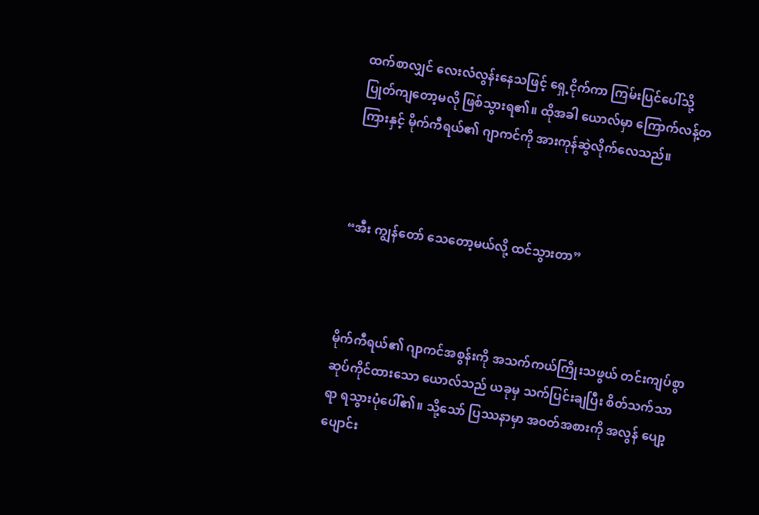ထက်စာလျှင် လေးလံလွန်းနေသဖြင့် ရှေ့ငိုက်ကာ ကြမ်းပြင်ပေါ်သို့ ပြုတ်ကျတော့မလို ဖြစ်သွားရ၏။ ထိုအခါ ယောလ်မှာ ကြောက်လန့်တကြားနှင့် မိုက်ကီရယ်၏ ဂျာကင်ကို အားကုန်ဆွဲလိုက်လေသည်။



“အီး ကျွန်တော် သေတော့မယ်လို့ ထင်သွားတာ”



မိုက်ကီရယ်၏ ဂျာကင်အစွန်းကို အသက်ကယ်ကြိုးသဖွယ် တင်းကျပ်စွာ ဆုပ်ကိုင်ထားသော ယောလ်သည် ယခုမှ သက်ပြင်းချပြီး စိတ်သက်သာရာ ရသွားပုံပေါ်၏။ သို့သော် ပြဿနာမှာ အဝတ်အစားကို အလွန် ပျော့ပျောင်း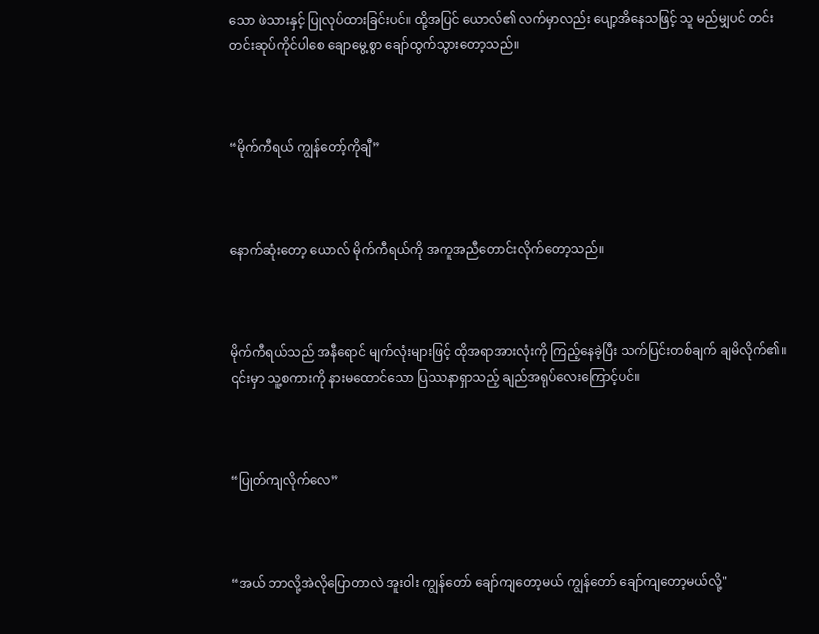သော ဖဲသားနှင့် ပြုလုပ်ထားခြင်းပင်။ ထို့အပြင် ယောလ်၏ လက်မှာလည်း ပျော့အိနေသဖြင့် သူ မည်မျှပင် တင်းတင်းဆုပ်ကိုင်ပါစေ ချောမွေ့စွာ ချော်ထွက်သွားတော့သည်။



“မိုက်ကီရယ် ကျွန်တော့်ကိုချီ”



နောက်ဆုံးတော့ ယောလ် မိုက်ကီရယ်ကို အကူအညီတောင်းလိုက်တော့သည်။



မိုက်ကီရယ်သည် အနီရောင် မျက်လုံးများဖြင့် ထိုအရာအားလုံးကို ကြည့်နေခဲ့ပြီး သက်ပြင်းတစ်ချက် ချမိလိုက်၏။ ၎င်းမှာ သူ့စကားကို နားမထောင်သော ပြဿနာရှာသည့် ချည်အရုပ်လေးကြောင့်ပင်။



“ပြုတ်ကျလိုက်‌လေ”



“အယ် ဘာလို့အဲလိုပြောတာလဲ အူးဝါး ကျွန်တော် ချော်ကျတော့မယ် ကျွန်တော် ချော်ကျတော့မယ်လို့"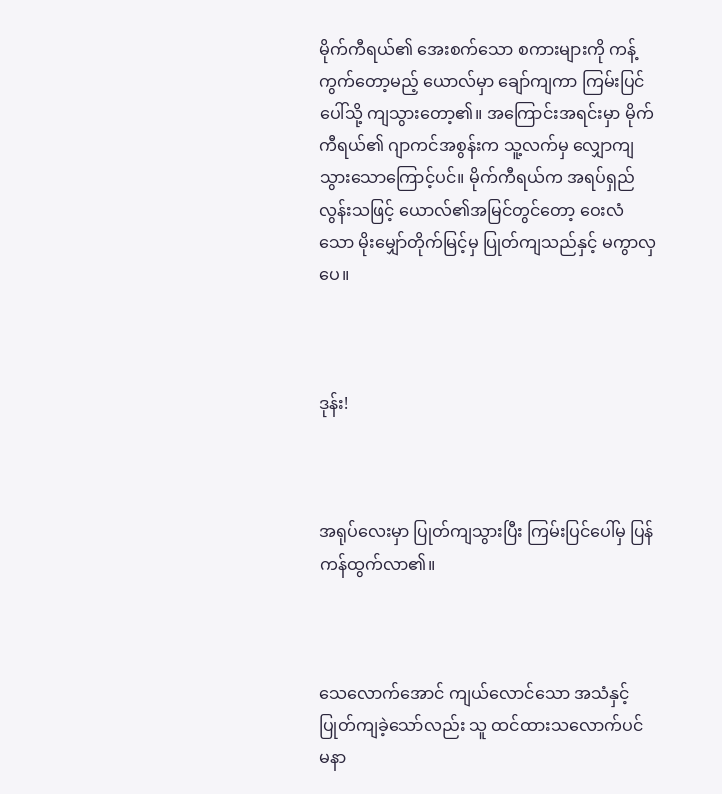မိုက်ကီရယ်၏ အေးစက်သော စကားများကို ကန့်ကွက်တော့မည့် ယောလ်မှာ ချော်ကျကာ ကြမ်းပြင်ပေါ်သို့ ကျသွားတော့၏။ အကြောင်းအရင်းမှာ မိုက်ကီရယ်၏ ဂျာကင်အစွန်းက သူ့လက်မှ လျှောကျသွားသောကြောင့်ပင်။ မိုက်ကီရယ်က အရပ်ရှည်လွန်းသဖြင့် ယောလ်၏အမြင်တွင်တော့ ဝေးလံသော မိုးမျှော်တိုက်မြင့်မှ ပြုတ်ကျသည်နှင့် မကွာလှပေ။



ဒုန်း!



အရုပ်လေးမှာ ပြုတ်ကျသွားပြီး ကြမ်းပြင်ပေါ်မှ ပြန်ကန်ထွက်လာ၏။



သေလောက်အောင် ကျယ်လောင်သော အသံနှင့် ပြုတ်ကျခဲ့သော်လည်း သူ ထင်ထားသလောက်ပင် မနာ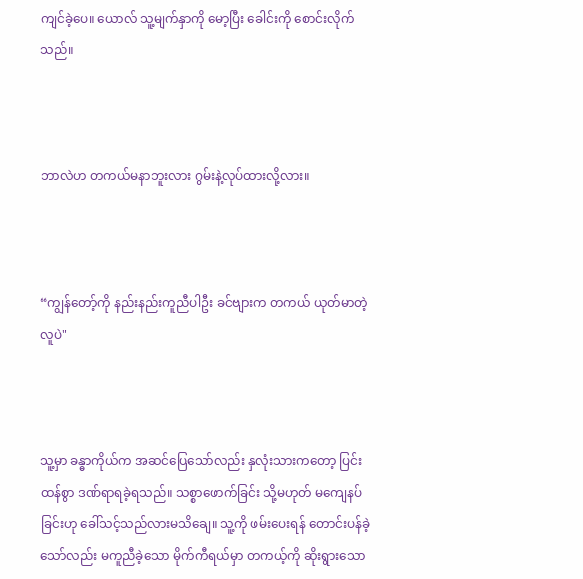ကျင်ခဲ့ပေ။ ယောလ် သူ့မျက်နှာကို မော့ပြီး ခေါင်းကို စောင်းလိုက်သည်။



ဘာလဲဟ တကယ်မနာဘူးလား ဂွမ်းနဲ့လုပ်ထားလို့လား။



“ကျွန်တော့်ကို နည်းနည်းကူညီပါဦး ခင်ဗျားက တကယ် ယုတ်မာတဲ့လူပဲ"



သူ့မှာ ခန္ဓာကိုယ်က အဆင်ပြေသော်လည်း နှလုံးသားကတော့ ပြင်းထန်စွာ ဒဏ်ရာရခဲ့ရသည်။ သစ္စာဖောက်ခြင်း သို့မဟုတ် မကျေနပ်ခြင်းဟု ခေါ်သင့်သည်လားမသိချေ။ သူ့ကို ဖမ်းပေးရန် တောင်းပန်ခဲ့သော်လည်း မကူညီခဲ့သော မိုက်ကီရယ်မှာ တကယ့်ကို ဆိုးရွားသော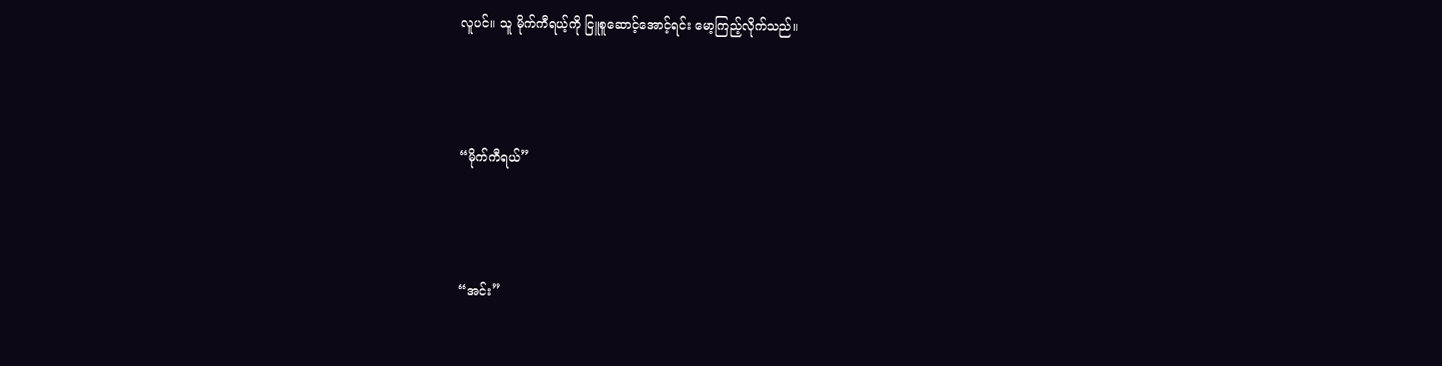လူပင်။ သူ မိုက်ကီရယ့်ကို ငြူစူဆောင့်အောင့်ရင်း မော့ကြည့်လိုက်သည်။



“မိုက်ကီရယ်”



“အင်း”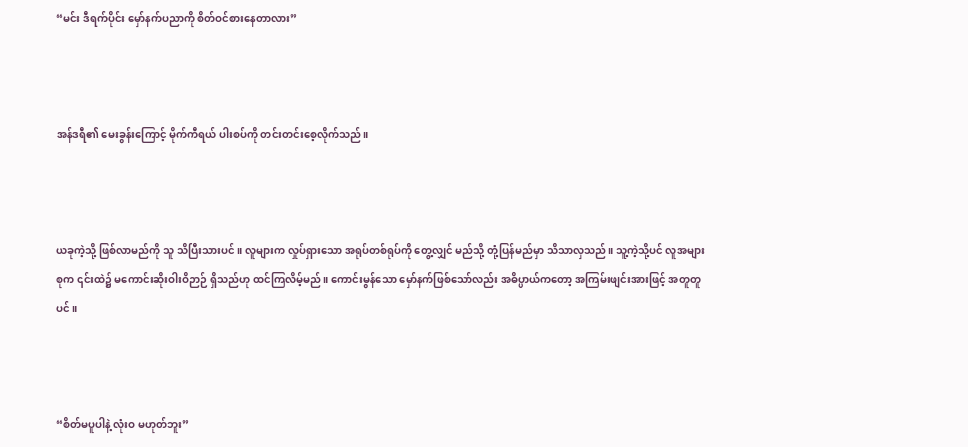“မင်း ဒီရက်ပိုင်း မှော်နက်ပညာကို စိတ်ဝင်စားနေတာလား”



အန်ဒရီ၏ မေးခွန်းကြောင့် မိုက်ကီရယ် ပါးစပ်ကို တင်းတင်းစေ့လိုက်သည်။



ယခုကဲ့သို့ ဖြစ်လာမည်ကို သူ သိပြီးသားပင်။ လူများက လှုပ်ရှားသော အရုပ်တစ်ရုပ်ကို တွေ့လျှင် မည်သို့ တုံ့ပြန်မည်မှာ သိသာလှသည်။ သူ့ကဲ့သို့ပင် လူအများစုက ၎င်းထဲ၌ မကောင်းဆိုးဝါးဝိဉာဉ် ရှိသည်ဟု ထင်ကြလိမ့်မည်။ ကောင်းမွန်သော မှော်နက်ဖြစ်သော်လည်း အဓိပ္ပာယ်ကတော့ အကြမ်းဖျင်းအားဖြင့် အတူတူပင်။



“စိတ်မပူပါနဲ့ လုံးဝ မဟုတ်ဘူး”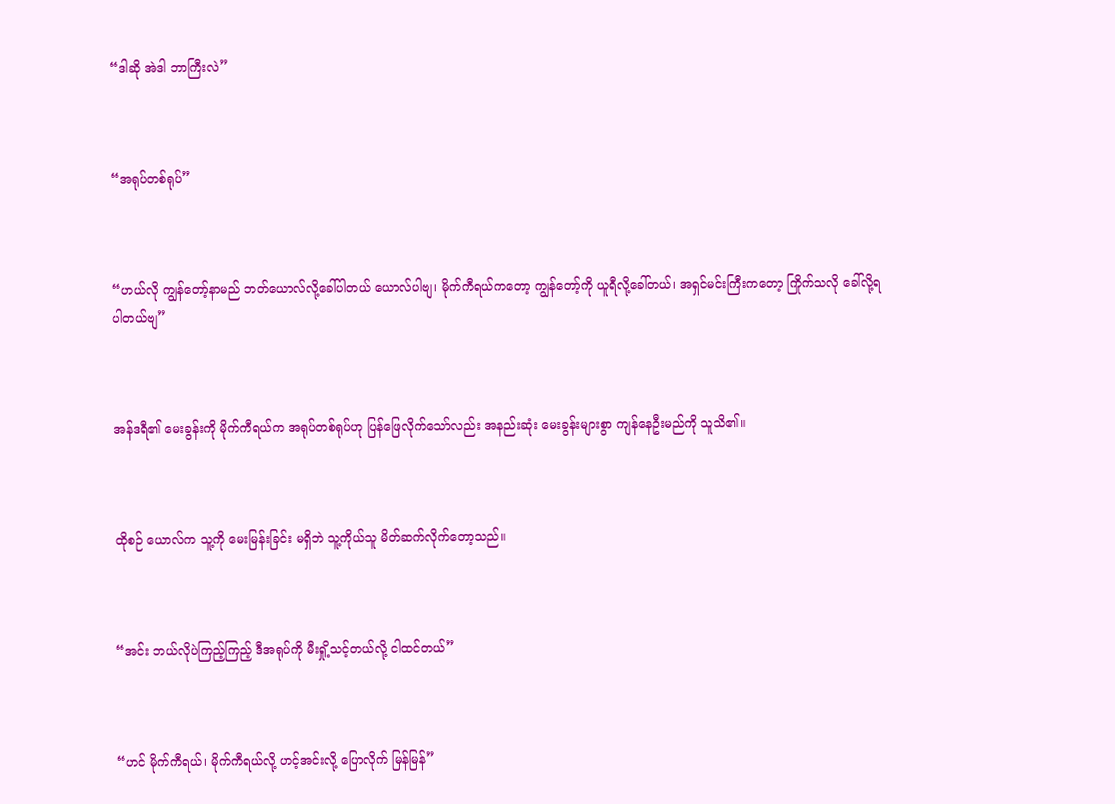“ဒါဆို အဲဒါ ဘာကြီးလဲ”



“အရုပ်တစ်ရုပ်”



“ဟယ်လို ကျွန်တော့်နာမည် ဘတ်‌ယောလ်လို့ခေါ်ပါတယ် ယောလ်ပါဗျ၊ မိုက်ကီရယ်ကတော့ ကျွန်တော့်ကို ယူရီလို့ခေါ်တယ်၊ အရှင်မင်းကြီးကတော့ ကြိုက်သလို ခေါ်လို့ရပါတယ်ဗျ”



အန်ဒရီ၏ မေးခွန်းကို မိုက်ကီရယ်က အရုပ်တစ်ရုပ်ဟု ပြန်ဖြေလိုက်သော်လည်း အနည်းဆုံး မေးခွန်းများစွာ ကျန်နေဦးမည်ကို သူသိ၏။



ထိုစဉ် ယောလ်က သူ့ကို မေးမြန်းခြင်း မရှိဘဲ သူ့ကိုယ်သူ မိတ်ဆက်လိုက်တော့သည်။



“အင်း ဘယ်လိုပဲကြည့်ကြည့် ဒီအရုပ်ကို မီးရှို့သင့်တယ်လို့ ငါထင်တယ်”



“ဟင် မိုက်ကီရယ်၊ မိုက်ကီရယ်လို့ ဟင့်အင်းလို့ ပြောလိုက် မြန်မြန်”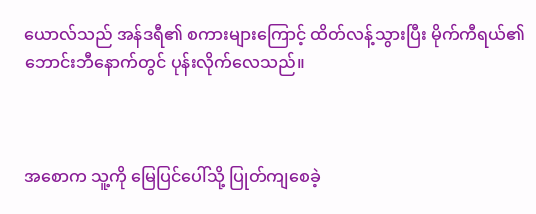ယောလ်သည် အန်ဒရီ၏ စကားများကြောင့် ထိတ်လန့်သွားပြီး မိုက်ကီရယ်၏ ဘောင်းဘီနောက်တွင် ပုန်းလိုက်လေသည်။



အစောက သူ့ကို မြေပြင်ပေါ်သို့ ပြုတ်ကျစေခဲ့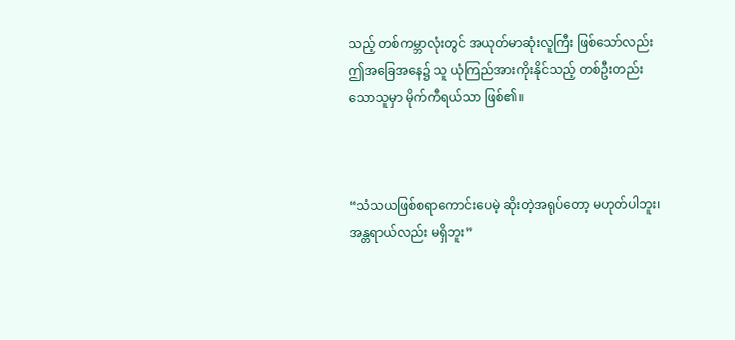သည့် တစ်ကမ္ဘာလုံးတွင် အယုတ်မာဆုံးလူကြီး ဖြစ်သော်လည်း ဤအခြေအနေ၌ သူ ယုံကြည်အားကိုးနိုင်သည့် တစ်ဦးတည်းသောသူမှာ မိုက်ကီရယ်သာ ဖြစ်၏။



“သံသယဖြစ်စရာကောင်းပေမဲ့ ဆိုးတဲ့အရုပ်တော့ မဟုတ်ပါဘူး၊ အန္တရာယ်လည်း မရှိဘူး”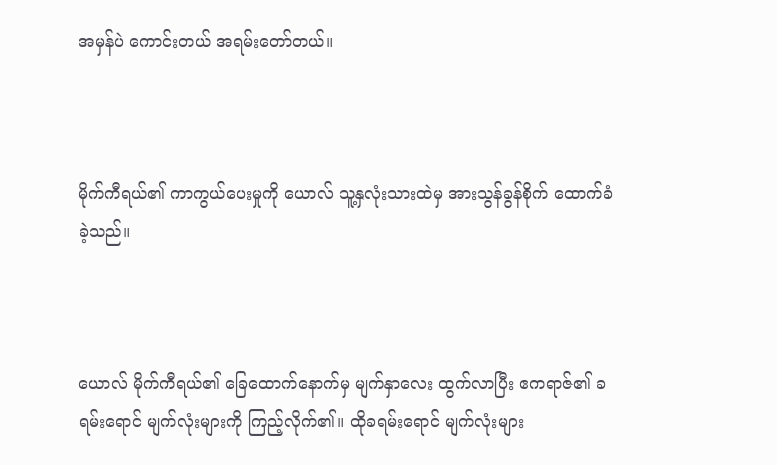အမှန်ပဲ ကောင်းတယ် အရမ်းတော်တယ်။



မိုက်ကီရယ်၏ ကာကွယ်ပေးမှုကို ယောလ် သူ့နှလုံးသားထဲမှ အားသွန်ခွန်စိုက် ထောက်ခံခဲ့သည်။



ယောလ် မိုက်ကီရယ်၏ ခြေထောက်နောက်မှ မျက်နှာလေး ထွက်လာပြီး ဧကရာဇ်၏ ခရမ်းရောင် မျက်လုံးများကို ကြည့်လိုက်၏။ ထိုခရမ်းရောင် မျက်လုံးများ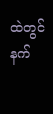ထဲတွင် နက်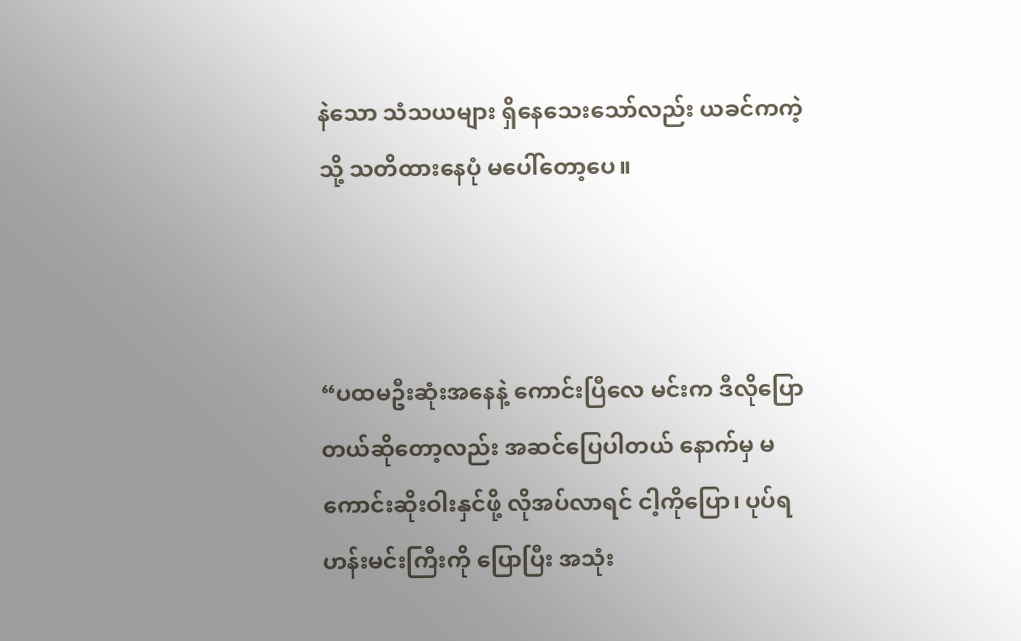နဲသော သံသယများ ရှိနေသေးသော်လည်း ယခင်ကကဲ့သို့ သတိထားနေပုံ မပေါ်တော့ပေ။



“ပထမဦးဆုံးအနေနဲ့ ကောင်းပြီလေ မင်းက ဒီလိုပြောတယ်ဆိုတော့လည်း အဆင်ပြေပါတယ် နောက်မှ မကောင်းဆိုးဝါးနှင်ဖို့ လိုအပ်လာရင် ငါ့ကိုပြော၊ ပုပ်ရဟန်းမင်းကြီးကို ပြောပြီး အသုံး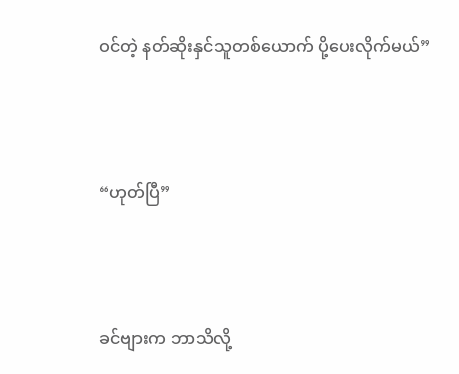ဝင်တဲ့ နတ်ဆိုးနှင်သူတစ်ယောက် ပို့ပေးလိုက်မယ်”



“ဟုတ်ပြီ”



ခင်ဗျားက ဘာသိလို့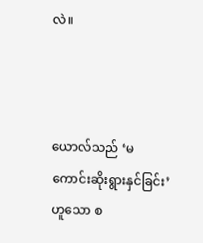လဲ။



ယောလ်သည် ‘မကောင်းဆိုးရွားနှင်ခြင်း’ ဟူသော စ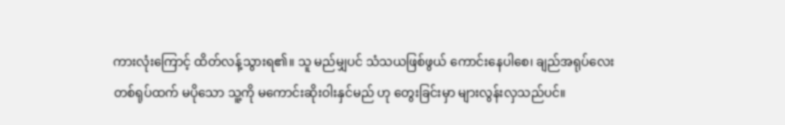ကားလုံးကြောင့် ထိတ်လန့်သွားရ၏။ သူ မည်မျှပင် သံသယဖြစ်ဖွယ် ကောင်းနေပါစေ၊ ချည်အရုပ်လေးတစ်ရုပ်ထက် မပိုသော သူ့ကို မကောင်းဆိုးဝါးနှင်မည် ဟု တွေးခြင်းမှာ များလွန်းလှသည်ပင်။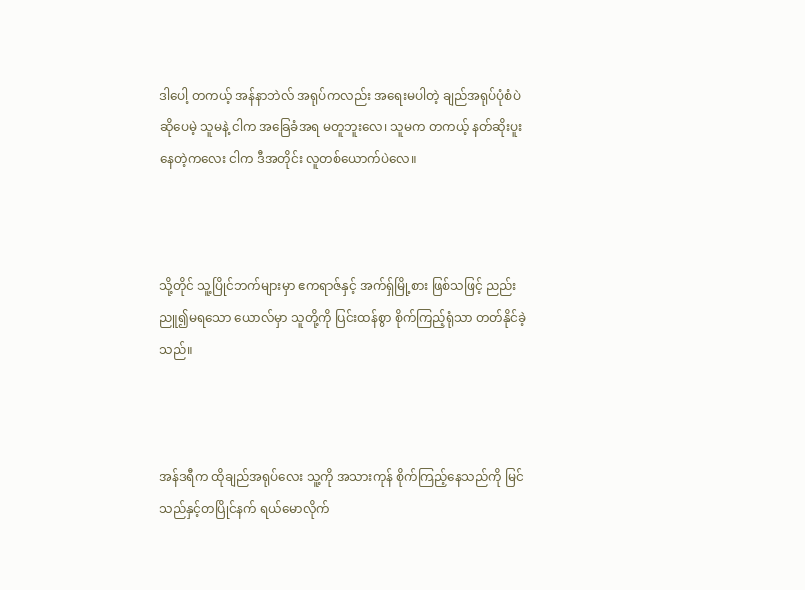ဒါပေါ့ တကယ့် အန်နာဘဲလ် အရုပ်ကလည်း အရေးမပါတဲ့ ချည်အရုပ်ပုံစံပဲ ဆိုပေမဲ့ သူမနဲ့ ငါက အခြေခံအရ မတူဘူးလေ၊ သူမက တကယ့် နတ်ဆိုးပူးနေတဲ့ကလေး ငါက ဒီအတိုင်း လူတစ်ယောက်ပဲလေ။



သို့တိုင် သူ့ပြိုင်ဘက်များမှာ ဧကရာဇ်နှင့် အက်ရှ်မြို့စား ဖြစ်သဖြင့် ညည်းညူ၍မရသော ယောလ်မှာ သူတို့ကို ပြင်းထန်စွာ စိုက်ကြည့်ရုံသာ တတ်နိုင်ခဲ့သည်။



အန်ဒရီက ထိုချည်အရုပ်လေး သူ့ကို အသားကုန် စိုက်ကြည့်နေသည်ကို မြင်သည်နှင့်တပြိုင်နက် ရယ်မောလိုက်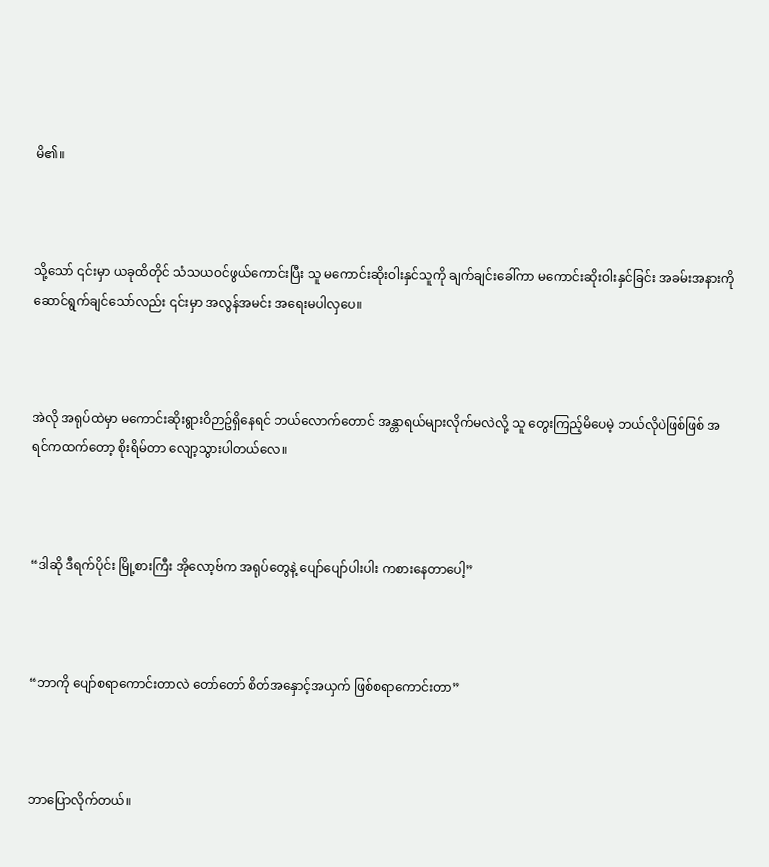မိ၏။



သို့သော် ၎င်းမှာ ယခုထိတိုင် သံသယဝင်ဖွယ်ကောင်းပြီး သူ မကောင်းဆိုးဝါးနှင်သူကို ချက်ချင်းခေါ်ကာ မကောင်းဆိုးဝါးနှင်ခြင်း အခမ်းအနားကို ဆောင်ရွက်ချင်သော်လည်း ၎င်းမှာ အလွန်အမင်း အရေးမပါလှပေ။



အဲလို အရုပ်ထဲမှာ မကောင်းဆိုးရွားဝိဉာဥ်ရှိနေရင် ဘယ်လောက်တောင် အန္တာရယ်များလိုက်မလဲလို့ သူ တွေးကြည့်မိပေမဲ့ ဘယ်လိုပဲဖြစ်ဖြစ် အရင်ကထက်တော့ စိုးရိမ်တာ လျော့သွားပါတယ်လေ။



“ဒါဆို ဒီရက်ပိုင်း မြို့စားကြီး အိုလော့ဗ်က အရုပ်တွေနဲ့ ပျော်ပျော်ပါးပါး ကစားနေတာပေါ့”



“ဘာကို ပျော်စရာကောင်းတာလဲ တော်တော် စိတ်အနှောင့်အယှက် ဖြစ်စရာကောင်းတာ”



ဘာပြောလိုက်တယ်။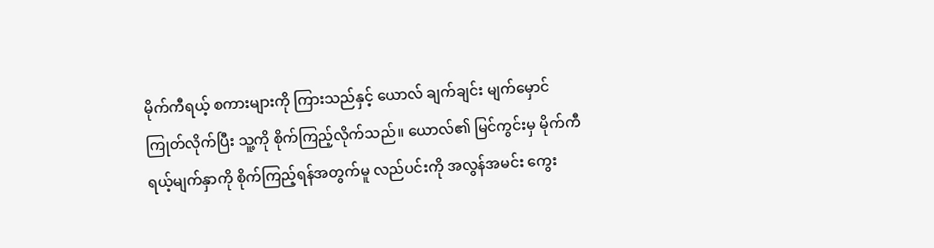မိုက်ကီရယ့် စကားများကို ကြားသည်နှင့် ယောလ် ချက်ချင်း မျက်မှောင်ကြုတ်လိုက်ပြီး သူ့ကို စိုက်ကြည့်လိုက်သည်။ ယောလ်၏ မြင်ကွင်းမှ မိုက်ကီရယ့်မျက်နှာကို စိုက်ကြည့်ရန်အတွက်မူ လည်ပင်းကို အလွန်အမင်း ကွေး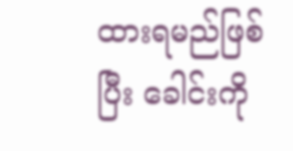ထားရမည်ဖြစ်ပြီး ခေါင်းကို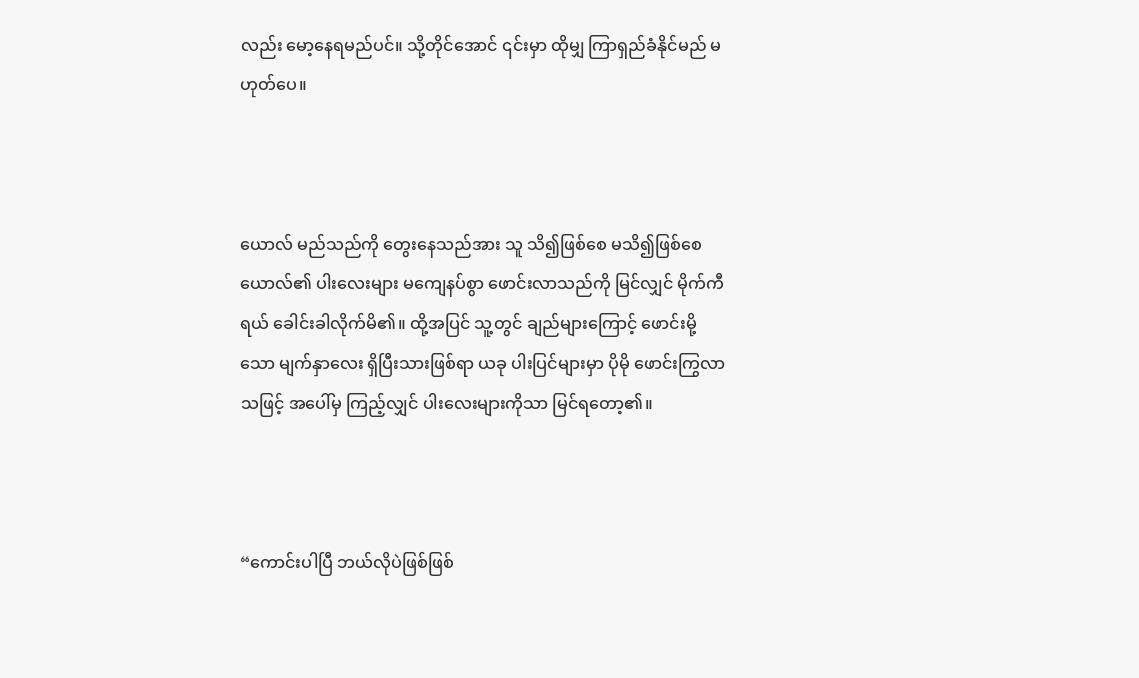လည်း မော့နေရမည်ပင်။ သို့တိုင်အောင် ၎င်းမှာ ထိုမျှ ကြာရှည်ခံနိုင်မည် မဟုတ်ပေ။



ယောလ် မည်သည်ကို တွေးနေသည်အား သူ သိ၍ဖြစ်စေ မသိ၍ဖြစ်စေ ယောလ်၏ ပါးလေးများ မကျေနပ်စွာ ဖောင်းလာသည်ကို မြင်လျှင် မိုက်ကီရယ် ခေါင်းခါလိုက်မိ၏။ ထို့အပြင် သူ့တွင် ချည်များကြောင့် ဖောင်းမို့သော မျက်နှာလေး ရှိပြီးသားဖြစ်ရာ ယခု ပါးပြင်များမှာ ပိုမို ဖောင်းကြွလာသဖြင့် အပေါ်မှ ကြည့်လျှင် ပါးလေးများကိုသာ မြင်ရတော့၏။



“ကောင်းပါပြီ ဘယ်လိုပဲဖြစ်ဖြစ်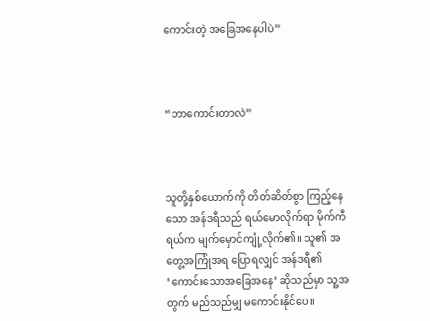ကောင်းတဲ့ အခြေအနေပါပဲ”



“ဘာကောင်းတာလဲ”



သူတို့နှစ်ယောက်ကို တိတ်ဆိတ်စွာ ကြည့်နေသော အန်ဒရီသည် ရယ်မောလိုက်ရာ မိုက်ကီရယ်က မျက်မှောင်ကျုံ့လိုက်၏။ သူ၏ အတွေ့အကြုံအရ ပြောရလျှင် အန်ဒရီ၏ ‘ကောင်းသောအခြေအနေ’ ဆိုသည်မှာ သူ့အတွက် မည်သည်မျှ မကောင်းနိုင်ပေ။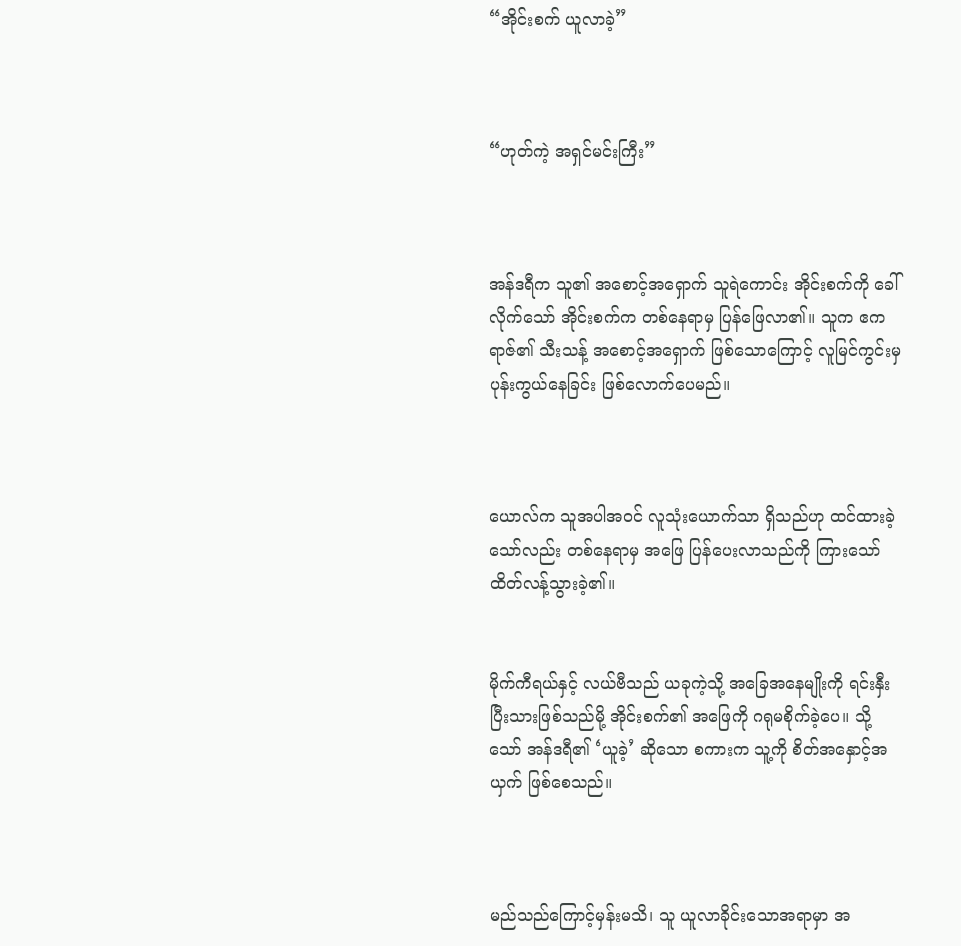“အိုင်းစက် ယူလာခဲ့”



“ဟုတ်ကဲ့ အရှင်မင်းကြီး”



အန်ဒရီက သူ၏ အစောင့်အရှောက် သူရဲကောင်း အိုင်းစက်ကို ခေါ်လိုက်သော် အိုင်းစက်က တစ်နေရာမှ ပြန်ဖြေလာ၏။ သူက ဧကရာဇ်၏ သီးသန့် အစောင့်အရှောက် ဖြစ်သောကြောင့် လူမြင်ကွင်းမှ ပုန်းကွယ်နေခြင်း ဖြစ်လောက်ပေမည်။



ယောလ်က သူအပါအဝင် လူသုံးယောက်သာ ရှိသည်ဟု ထင်ထားခဲ့သော်လည်း တစ်နေရာမှ အဖြေ ပြန်ပေးလာသည်ကို ကြားသော် ထိတ်လန့်သွားခဲ့၏။


မိုက်ကီရယ်နှင့် လယ်ဗီသည် ယခုကဲ့သို့ အခြေအနေမျိုးကို ရင်းနှီးပြီးသားဖြစ်သည်မို့ အိုင်းစက်၏ အဖြေကို ဂရုမစိုက်ခဲ့ပေ။ သို့သော် အန်ဒရီ၏ ‘ယူခဲ့’ ဆိုသော စကားက သူ့ကို စိတ်အနှောင့်အယှက် ဖြစ်စေသည်။



မည်သည်ကြောင့်မှန်းမသိ၊ သူ ယူလာခိုင်းသောအရာမှာ အ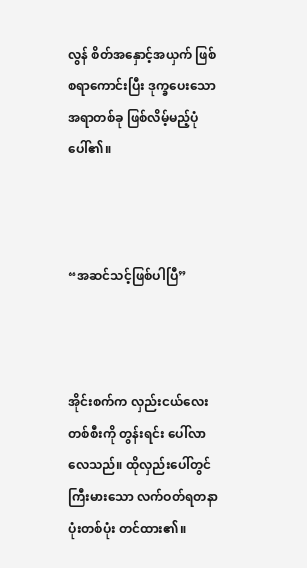လွန် စိတ်အနှောင့်အယှက် ဖြစ်စရာကောင်းပြီး ဒုက္ခပေးသော အရာတစ်ခု ဖြစ်လိမ့်မည့်ပုံ ပေါ်၏။



“အဆင်သင့်ဖြစ်ပါပြီ”



အိုင်းစက်က လှည်းငယ်လေးတစ်စီးကို တွန်းရင်း ပေါ်လာလေသည်။ ထိုလှည်းပေါ်တွင် ကြီးမားသော လက်ဝတ်ရတနာပုံးတစ်ပုံး တင်ထား၏။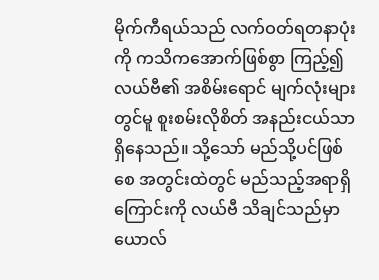မိုက်ကီရယ်သည် လက်ဝတ်ရတနာပုံးကို ကသိကအောက်ဖြစ်စွာ ကြည့်၍ လယ်ဗီ၏ အစိမ်းရောင် မျက်လုံးများတွင်မူ စူးစမ်းလိုစိတ် အနည်းငယ်သာ ရှိနေသည်။ သို့သော် မည်သို့ပင်ဖြစ်စေ အတွင်းထဲတွင် မည်သည့်အရာရှိကြောင်းကို လယ်ဗီ သိချင်သည်မှာ ယောလ်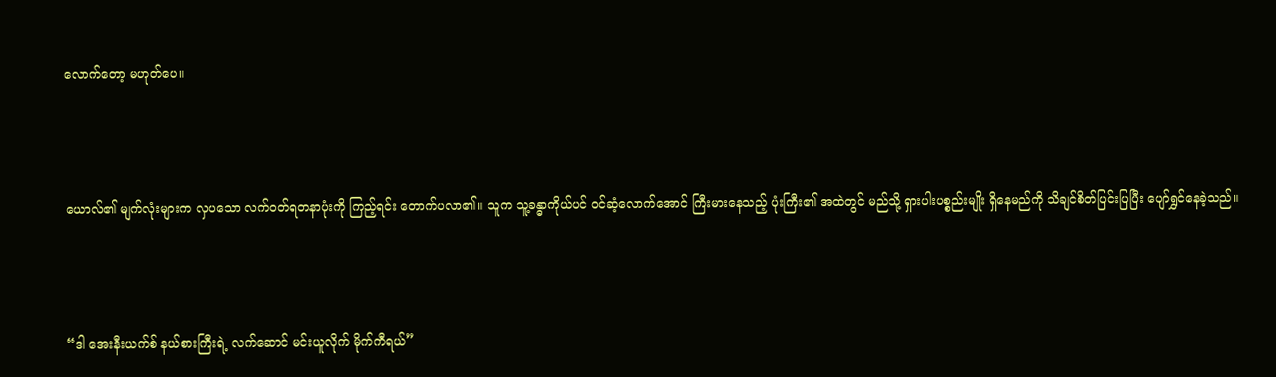လောက်တော့ မဟုတ်ပေ။



ယောလ်၏ မျက်လုံးများက လှပသော လက်ဝတ်ရတနာပုံးကို ကြည့်ရင်း တောက်ပလာ၏။ သူက သူ့ခန္ဓာကိုယ်ပင် ဝင်ဆံ့လောက်အောင် ကြီးမားနေသည့် ပုံးကြီး၏ အထဲတွင် မည်သို့ ရှားပါးပစ္စည်းမျိုး ရှိနေမည်ကို သိချင်စိတ်ပြင်းပြပြီး ပျော်ရွှင်နေခဲ့သည်။



“ဒါ အေးနီးယက်စ် နယ်စားကြီးရဲ့ လက်ဆောင် မင်းယူလိုက် မိုက်ကီရယ်”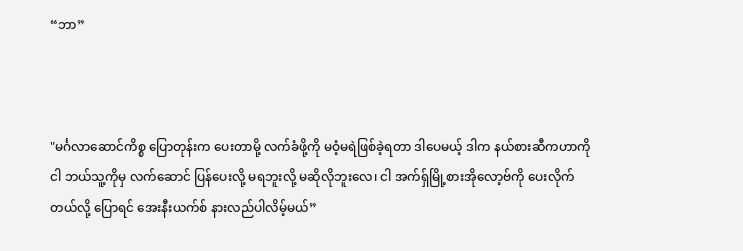“ဘာ”



"မင်္ဂလာဆောင်ကိစ္စ ပြောတုန်းက ပေးတာမို့ လက်ခံဖို့ကို မဝံ့မရဲဖြစ်ခဲ့ရတာ ဒါပေမယ့် ဒါက နယ်စား‌ဆီကဟာကို ငါ ဘယ်သူ့ကိုမှ လက်ဆောင် ပြန်ပေးလို့ မရဘူးလို့ မဆိုလိုဘူးလေ၊ ငါ အက်ရှ်မြို့စားအိုလော့ဗ်ကို ပေးလိုက်တယ်လို့ ပြောရင် အေးနီးယက်စ် နားလည်ပါလိမ့်မယ်”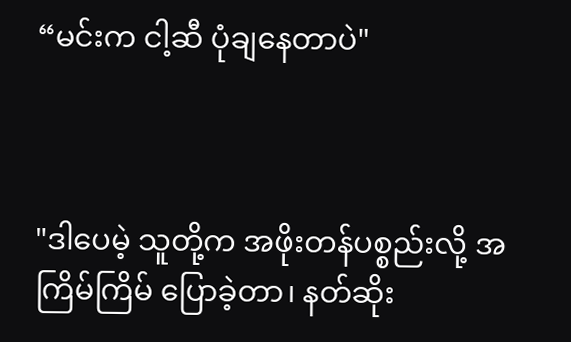“မင်းက ငါ့ဆီ ပုံချနေတာပဲ"



"ဒါပေမဲ့ သူတို့က အဖိုးတန်ပစ္စည်းလို့ အကြိမ်ကြိမ် ပြောခဲ့တာ၊ နတ်ဆိုး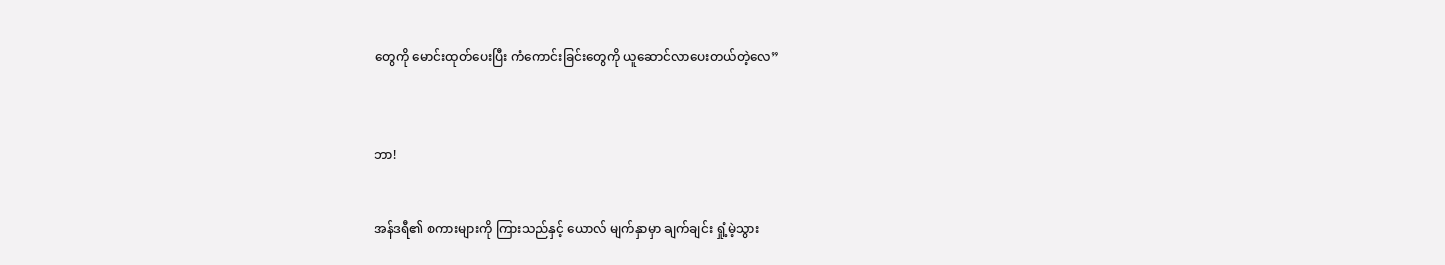တွေကို မောင်းထုတ်ပေးပြီး ကံကောင်းခြင်းတွေကို ယူဆောင်လာပေးတယ်တဲ့လေ”



ဘာ!


အန်ဒရီ၏ စကားများကို ကြားသည်နှင့် ယောလ် မျက်နှာမှာ ချက်ချင်း ရှုံ့မဲ့သွား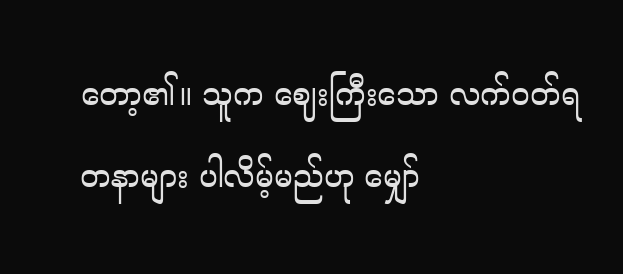တော့၏။ သူက ဈေးကြီးသော လက်ဝတ်ရတနာများ ပါလိမ့်မည်ဟု မျှော်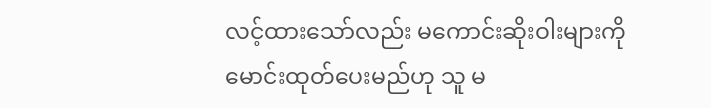လင့်ထားသော်လည်း မကောင်းဆိုးဝါးများကို မောင်းထုတ်ပေးမည်ဟု သူ မ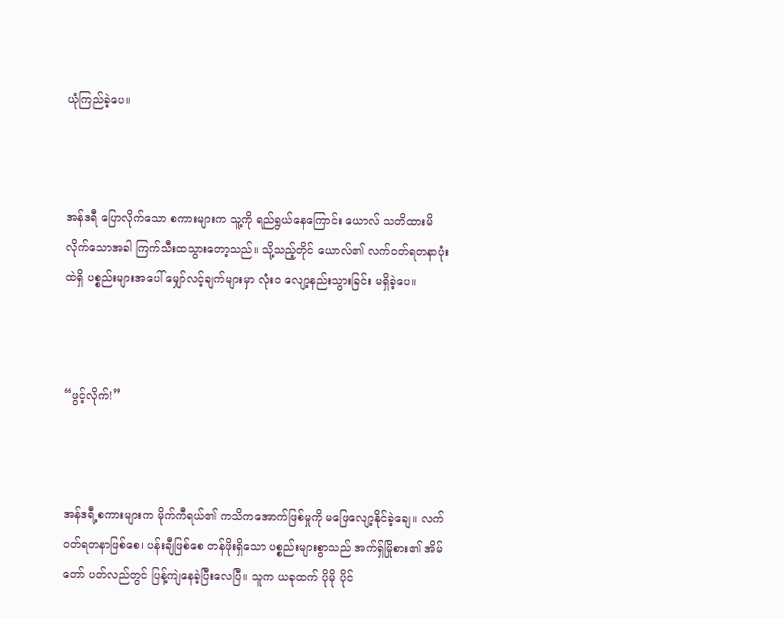ယုံကြည်ခဲ့ပေ။



အန်ဒရီ ပြောလိုက်သော စကားများက သူ့ကို ရည်ရွယ်နေကြောင်း ယောလ် သတိထားမိလိုက်သောအခါ ကြက်သီးထသွားတော့သည်။ သို့သည့်တိုင် ယောလ်၏ လက်ဝတ်ရတနာပုံးထဲရှိ ပစ္စည်းများအပေါ် မျှော်လင့်ချက်များမှာ လုံးဝ လျော့နည်းသွားခြင်း မရှိခဲ့ပေ။



“ဖွင့်လိုက်!”



အန်ဒရီ့စကားများက မိုက်ကီရယ်၏ ကသိကအောက်ဖြစ်မှုကို မဖြေလျော့နိုင်ခဲ့ချေ။ လက်ဝတ်ရတနာဖြစ်စေ၊ ပန်းချီဖြစ်စေ တန်ဖိုးရှိသော ပစ္စည်းများစွာသည် အက်ရှ်မြိုစား၏ အိမ်တော် ပတ်လည်တွင် ပြန့်ကျဲနေခဲ့ပြီးလေပြီ။ သူက ယခုထက် ပိုမို ပိုင်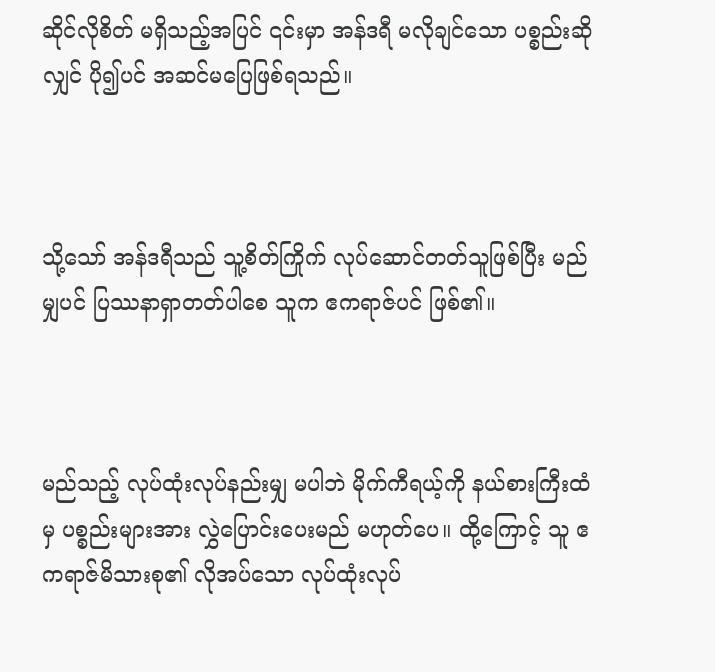ဆိုင်လိုစိတ် မရှိသည့်အပြင် ၎င်းမှာ အန်ဒရီ မလိုချင်သော ပစ္စည်းဆိုလျှင် ပို၍ပင် အဆင်မပြေဖြစ်ရသည်။



သို့သော် အန်ဒရီသည် သူ့စိတ်ကြိုက် လုပ်ဆောင်တတ်သူဖြစ်ပြီး မည်မျှပင် ပြဿနာရှာတတ်ပါစေ သူက ဧကရာဇ်ပင် ဖြစ်၏။



မည်သည့် လုပ်ထုံးလုပ်နည်းမျှ မပါဘဲ မိုက်ကီရယ့်ကို နယ်စားကြီးထံမှ ပစ္စည်းများအား လွှဲပြောင်းပေးမည် မဟုတ်ပေ။ ထို့ကြောင့် သူ ဧကရာဇ်မိသားစု၏ လိုအပ်သော လုပ်ထုံးလုပ်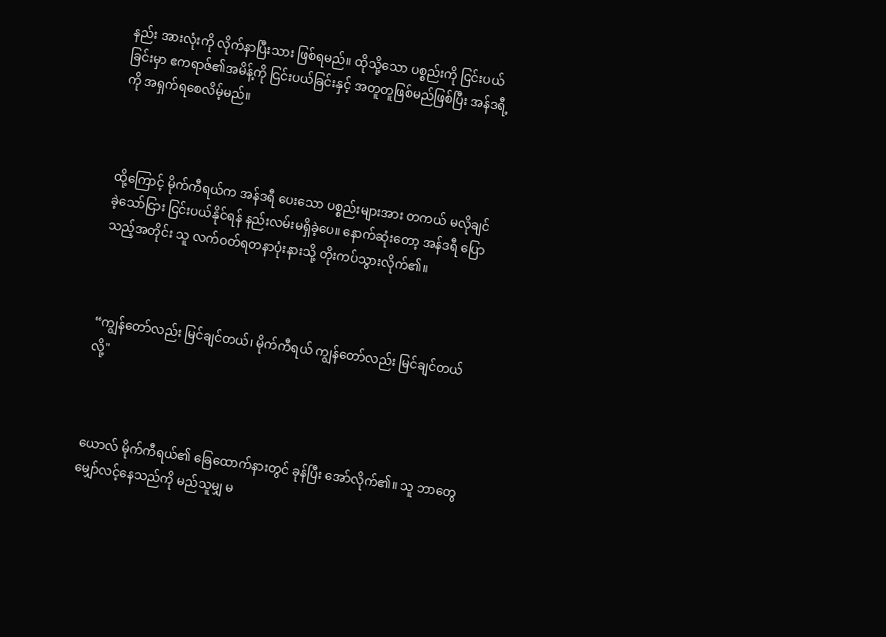နည်း အားလုံးကို လိုက်နာပြီးသား ဖြစ်ရမည်။ ထိုသို့သော ပစ္စည်းကို ငြင်းပယ်ခြင်းမှာ ဧကရာဇ်၏အမိန့်ကို ငြင်းပယ်ခြင်းနှင့် အတူတူဖြစ်မည်ဖြစ်ပြီး အန်ဒရီ့ကို အရှက်ရစေလိမ့်မည်။



ထို့ကြောင့် မိုက်ကီရယ်က အန်ဒရီ ပေးသော ပစ္စည်းများအား တကယ် မလိုချင်ခဲ့သော်ငြား ငြင်းပယ်နိုင်ရန် နည်းလမ်းမရှိခဲ့ပေ။ နောက်ဆုံးတော့ အန်ဒရီ ပြောသည့်အတိုင်း သူ လက်ဝတ်ရတနာပုံးနားသို့ တိုးကပ်သွားလိုက်၏။



“ကျွန်တော်လည်း မြင်ချင်တယ်၊ မိုက်ကီရယ် ကျွန်တော်လည်း မြင်ချင်တယ်လို့"



ယောလ် မိုက်ကီရယ်၏ ခြေထောက်နားတွင် ခုန်ပြီး အော်လိုက်၏။ သူ ဘာတွေ မျှော်လင့်နေသည်ကို မည်သူမျှ မ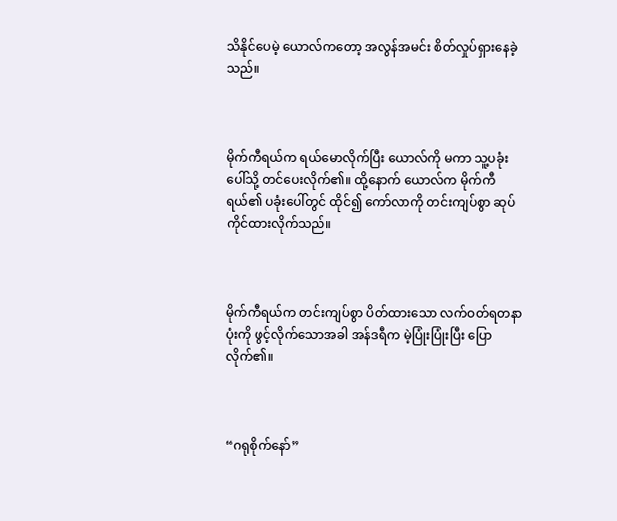သိနိုင်ပေမဲ့ ယောလ်ကတော့ အလွန်အမင်း စိတ်လှုပ်ရှားနေခဲ့သည်။



မိုက်ကီရယ်က ရယ်မောလိုက်ပြီး ယောလ်ကို မကာ သူ့ပခုံးပေါ်သို့ တင်ပေးလိုက်၏။ ထို့နောက် ယောလ်က မိုက်ကီရယ်၏ ပခုံးပေါ်တွင် ထိုင်၍ ကော်လာကို တင်းကျပ်စွာ ဆုပ်ကိုင်ထားလိုက်သည်။



မိုက်ကီရယ်က တင်းကျပ်စွာ ပိတ်ထားသော လက်ဝတ်ရတနာပုံးကို ဖွင့်လိုက်သောအခါ အန်ဒရီက မဲ့ပြုံးပြုံးပြီး ပြောလိုက်၏။



“ဂရုစိုက်နော်”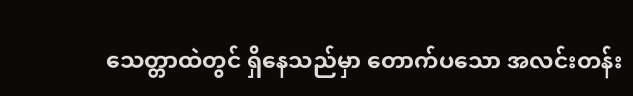သေတ္တာထဲတွင် ရှိနေသည်မှာ တောက်ပသော အလင်းတန်း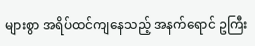များစွာ အရိပ်ထင်ကျနေသည့် အနက်ရောင် ဥကြီး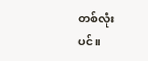တစ်လုံးပင်။